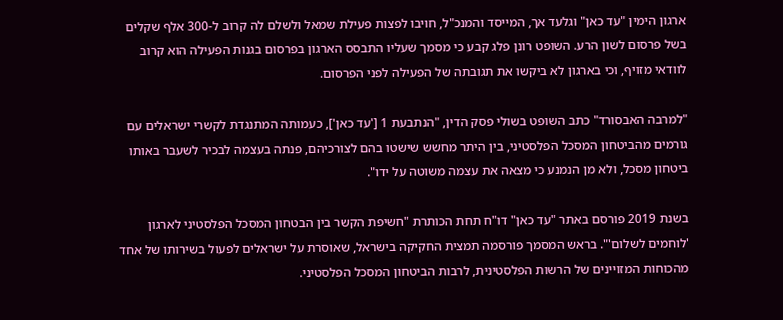ארגון הימין "עד כאן" וגלעד אך, המייסד והמנכ"ל, חויבו לפצות פעילת שמאל ולשלם לה קרוב ל-300 אלף שקלים בשל פרסום לשון הרע. השופט רונן פלג קבע כי מסמך שעליו התבסס הארגון בפרסום בגנות הפעילה הוא קרוב לוודאי מזויף, וכי בארגון לא ביקשו את תגובתה של הפעילה לפני הפרסום.

"למרבה האבסורד" כתב השופט בשולי פסק הדין, "הנתבעת 1 ['עד כאן'], כעמותה המתנגדת לקשרי ישראלים עם גורמים מהביטחון המסכל הפלסטיני, בין היתר מחשש שישטו בהם לצורכיהם, פנתה בעצמה לבכיר לשעבר באותו ביטחון מסכל, ולא מן הנמנע כי מצאה את עצמה משוטה על ידו".

בשנת 2019 פורסם באתר "עד כאן" דו"ח תחת הכותרת "חשיפת הקשר בין הבטחון המסכל הפלסטיני לארגון 'לוחמים לשלום'". בראש המסמך פורסמה תמצית החקיקה בישראל, שאוסרת על ישראלים לפעול בשירותו של אחד מהכוחות המזויינים של הרשות הפלסטינית, לרבות הביטחון המסכל הפלסטיני.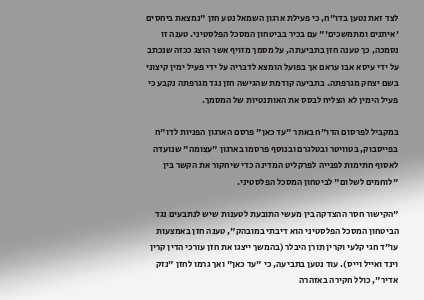לצד זאת נטען בדו"ח, כי פעילת ארגון השמאל נטע חזן "נמצאת ביחסים 'איתנים ומתמשכים'" עם בכיר בביטחון המסכל הפלסטיני. טענה זו נסמכה, כך טענה חזן בתביעתה, על מסמך מזויף אשר הוצג ככזה שנכתב על ידי עיסא אבו עראם אך בפועל הומצא לדבריה על ידי פעיל ימין קיצוני בשם יצחק מגרפתה. בתביעה קודמת שהגישה חזן נגד מגרפתה נקבע כי פעיל הימין לא הצליח לבסס את האותנטיות של המסמך.

במקביל לפרסום הדו"ח באתר "עד כאן" פרסם הארגון הפניות לדו"ח בפייסבוק, בטוויטר ובטלגרם ובנוסף פרסמו בארגון "עצומה" שנועדה לאסוף חתימות לפנייה לפרקליט המדינה כדי שיחקור את הקשר בין "לוחמים לשלום" לביטחון המסכל הפלסטיני.

"הקישור חסר ההצדקה בין מעשי התובעת לטענות שיש לנתבעים נגד הביטחון המסכל הפלסטיני הוא דיבתי במובהק", טענה חזן באמצעות עו"ד חגי קלעי וקרין תורן היבלר (בהמשך ייצגו את חזן עורכי הדין קרין וינד ואייל וייס). עוד נטען בתביעה, כי "עד כאן" ואך גרמו לחזן "נזק אדיר", כולל חקירה באזהרה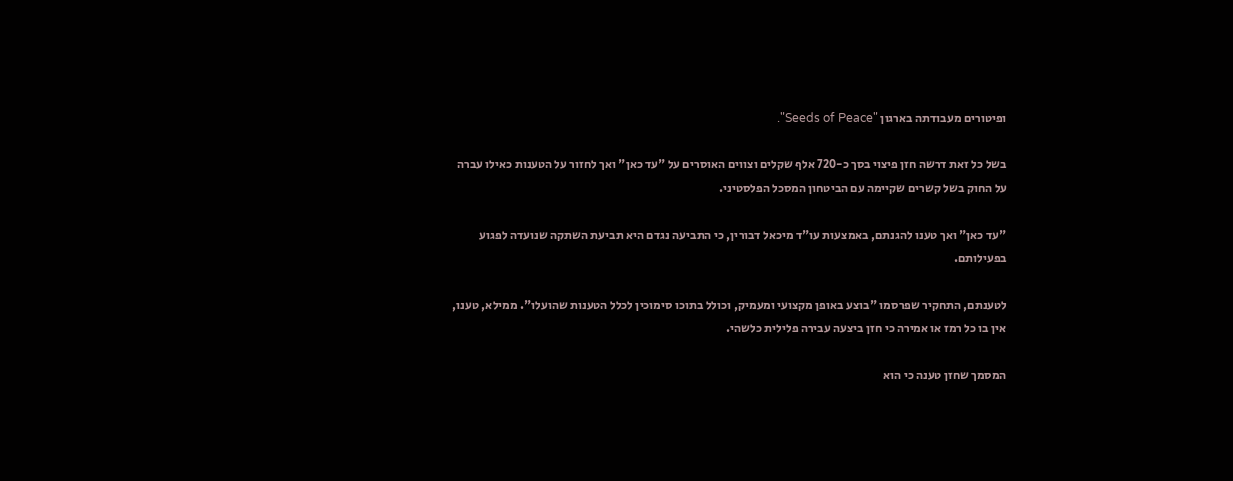ופיטורים מעבודתה בארגון "Seeds of Peace".

בשל כל זאת דרשה חזן פיצוי בסך כ-720 אלף שקלים וצווים האוסרים על "עד כאן" ואך לחזור על הטענות כאילו עברה על החוק בשל קשרים שקיימה עם הביטחון המסכל הפלסטיני.

"עד כאן" ואך טענו להגנתם, באמצעות עו"ד מיכאל דבורין, כי התביעה נגדם היא תביעת השתקה שנועדה לפגוע בפעילותם.

לטענתם, התחקיר שפרסמו "בוצע באופן מקצועי ומעמיק, וכולל בתוכו סימוכין לכלל הטענות שהועלו". ממילא, טענו, אין בו כל רמז או אמירה כי חזן ביצעה עבירה פלילית כלשהי.

המסמך שחזן טענה כי הוא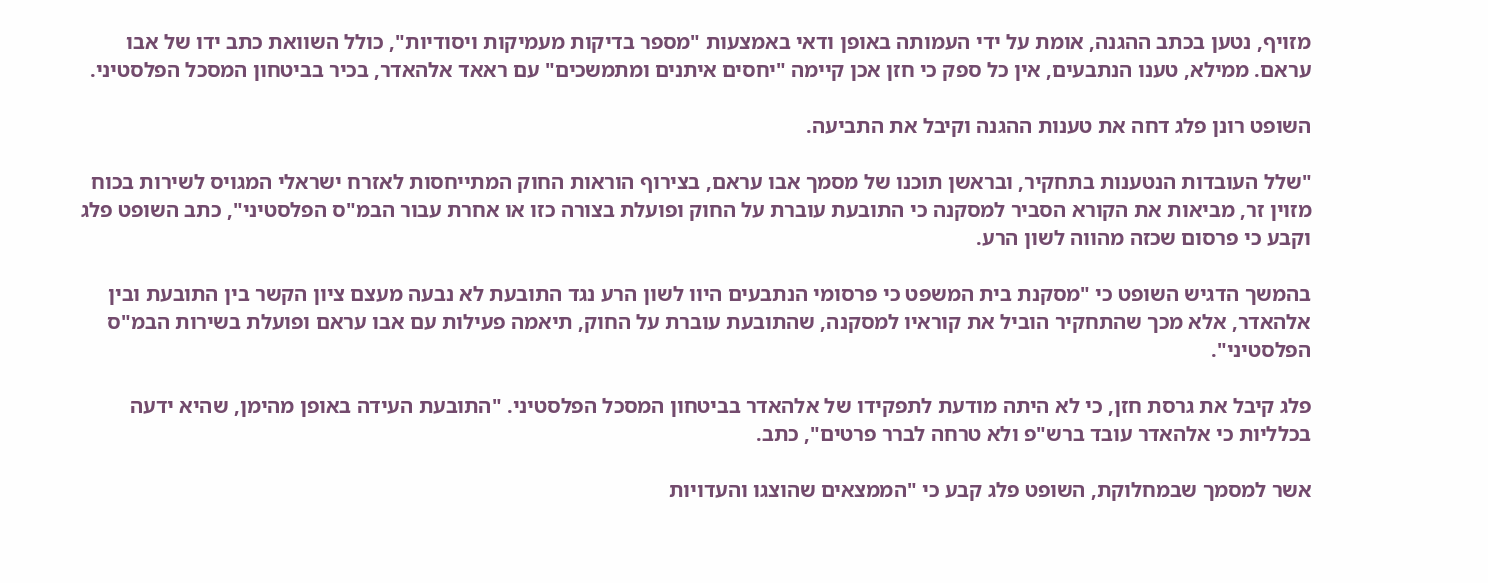מזויף, נטען בכתב ההגנה, אומת על ידי העמותה באופן ודאי באמצעות "מספר בדיקות מעמיקות ויסודיות", כולל השוואת כתב ידו של אבו עראם. ממילא, טענו הנתבעים, אין כל ספק כי חזן אכן קיימה "יחסים איתנים ומתמשכים" עם ראאד אלהאדר, בכיר בביטחון המסכל הפלסטיני.

השופט רונן פלג דחה את טענות ההגנה וקיבל את התביעה.

"שלל העובדות הנטענות בתחקיר, ובראשן תוכנו של מסמך אבו עראם, בצירוף הוראות החוק המתייחסות לאזרח ישראלי המגויס לשירות בכוח מזוין זר, מביאות את הקורא הסביר למסקנה כי התובעת עוברת על החוק ופועלת בצורה כזו או אחרת עבור הבמ"ס הפלסטיני", כתב השופט פלג וקבע כי פרסום שכזה מהווה לשון הרע.

בהמשך הדגיש השופט כי "מסקנת בית המשפט כי פרסומי הנתבעים היוו לשון הרע נגד התובעת לא נבעה מעצם ציון הקשר בין התובעת ובין אלהאדר, אלא מכך שהתחקיר הוביל את קוראיו למסקנה, שהתובעת עוברת על החוק, תיאמה פעילות עם אבו עראם ופועלת בשירות הבמ"ס הפלסטיני".

פלג קיבל את גרסת חזן, כי לא היתה מודעת לתפקידו של אלהאדר בביטחון המסכל הפלסטיני. "התובעת העידה באופן מהימן, שהיא ידעה בכלליות כי אלהאדר עובד ברש"פ ולא טרחה לברר פרטים", כתב.

אשר למסמך שבמחלוקת, השופט פלג קבע כי "הממצאים שהוצגו והעדויות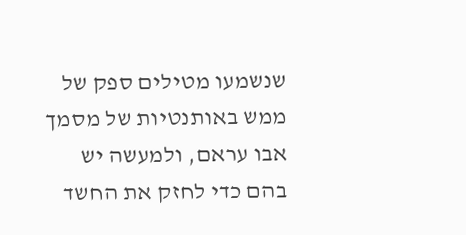שנשמעו מטילים ספק של ממש באותנטיות של מסמך אבו עראם, ולמעשה יש בהם כדי לחזק את החשד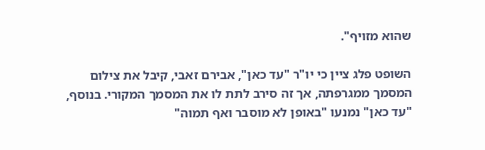שהוא מזויף".

השופט פלג ציין כי יו"ר "עד כאן", אבירם זאבי, קיבל את צילום המסמך ממגרפתה, אך זה סירב לתת לו את המסמך המקורי. בנוסף, "עד כאן" נמנעו "באופן לא מוסבר ואף תמוה"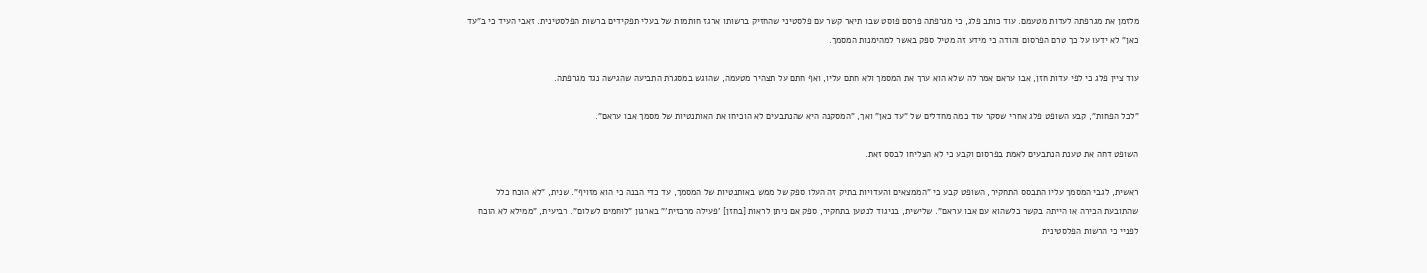מלזמן את מגרפתה לעדות מטעמם. עוד כותב פלג, כי מגרפתה פרסם פוסט שבו תיאר קשר עם פלסטיני שהחזיק ברשותו ארגז חותמות של בעלי תפקידים ברשות הפלסטינית. זאבי העיד כי ב"עד כאן" לא ידעו על כך טרם הפרסום והודה כי מידע זה מטיל ספק באשר למהימנות המסמך.

עוד ציין פלג כי לפי עדות חזן, אבו עראם אמר לה שלא הוא ערך את המסמך ולא חתם עליו, ואף חתם על תצהיר מטעמה, שהוגש במסגרת התביעה שהגישה נגד מגרפתה.

"לכל הפחות", קבע השופט פלג אחרי שסקר עוד כמה מחדלים של "עד כאן" ואך, "המסקנה היא שהנתבעים לא הוכיחו את האותנטיות של מסמך אבו עראם".

השופט דחה את טענת הנתבעים לאמת בפרסום וקבע כי לא הצליחו לבסס זאת.

ראשית, לגבי המסמך עליו התבסס התחקיר, השופט קבע כי "הממצאים והעדויות בתיק זה העלו ספק של ממש באותנטיות של המסמך, עד כדי הבנה כי הוא מזויף". שנית, "לא הוכח כלל שהתובעת הכירה או הייתה בקשר כלשהוא עם אבו עראם". שלישית, בניגוד לנטען בתחקיר, ספק אם ניתן לראות [בחזן] 'פעילה מרכזית'" בארגון "לוחמים לשלום". רביעית, "ממילא לא הוכח לפניי כי הרשות הפלסטינית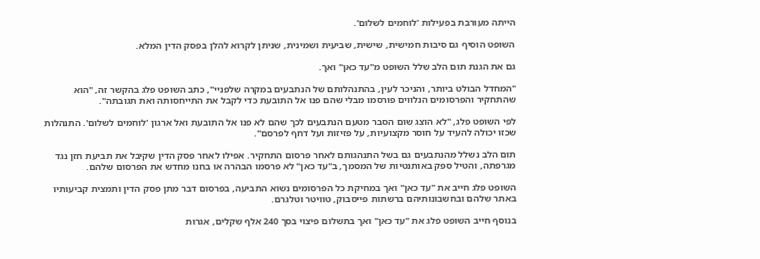הייתה מעורבת בפעילות 'לוחמים לשלום'.

השופט הוסיף גם סיבות חמישית, שישית, שביעית ושמינית, שניתן לקרוא להלן בפסק הדין המלא.

גם את הגנת תום הלב שלל השופט מ"עד כאן" ואך.

"המחדל הבולט ביותר, והניכר לעין, בהתנהלותם של הנתבעים במקרה שלפניי", כתב השופט פלג בהקשר זה, "הוא  שהתחקיר והפרסומים הנלווים פורסמו מבלי שהם פנו אל התובעת כדי לקבל את התייחסותה ואת תגובתה".

לפי השופט פלג, "לא הוצג שום הסבר מטעם הנתבעים לכך שהם לא פנו אל התובעת ואל ארגון 'לוחמים לשלום'. התנהלות שכזו יכולה להעיד על חוסר מקצועיות, על פזיזות ועל דחף לפרסם".

תום הלב נשלל מהנתבעים גם בשל התנהגותם לאחר פרסום התחקיר. אפילו לאחר פסק הדין שקיבל את תביעת חזן נגד מגרפתה, והטיל ספק באותנטיות של המסמך, ב"עד כאן" לא פרסמו הבהרה או בחנו מחדש את הפרסום שלהם.

השופט פלג חייב את "עד כאן" ואך במחיקת כל הפרסומים נשוא התביעה, בפרסום דבר מתן פסק הדין ותמצית קביעותיו באתר שלהם ובחשבונותיהם ברשתות פייסבוק, טוויטר וטלגרם.

בנוסף חייב השופט פלג את "עד כאן" ואך בתשלום פיצוי בסך 240 אלף שקלים, אגרות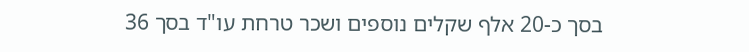בסך כ-20 אלף שקלים נוספים ושכר טרחת עו"ד בסך 36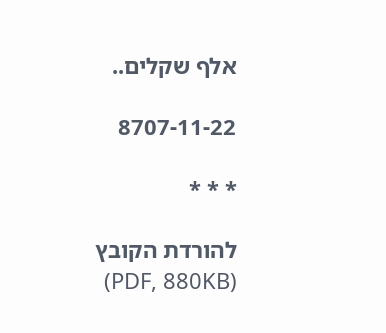אלף שקלים..

8707-11-22

* * *

להורדת הקובץ (PDF, 880KB)